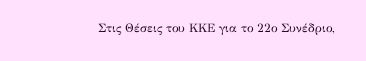Στις Θέσεις του ΚΚΕ για το 22ο Συνέδριο,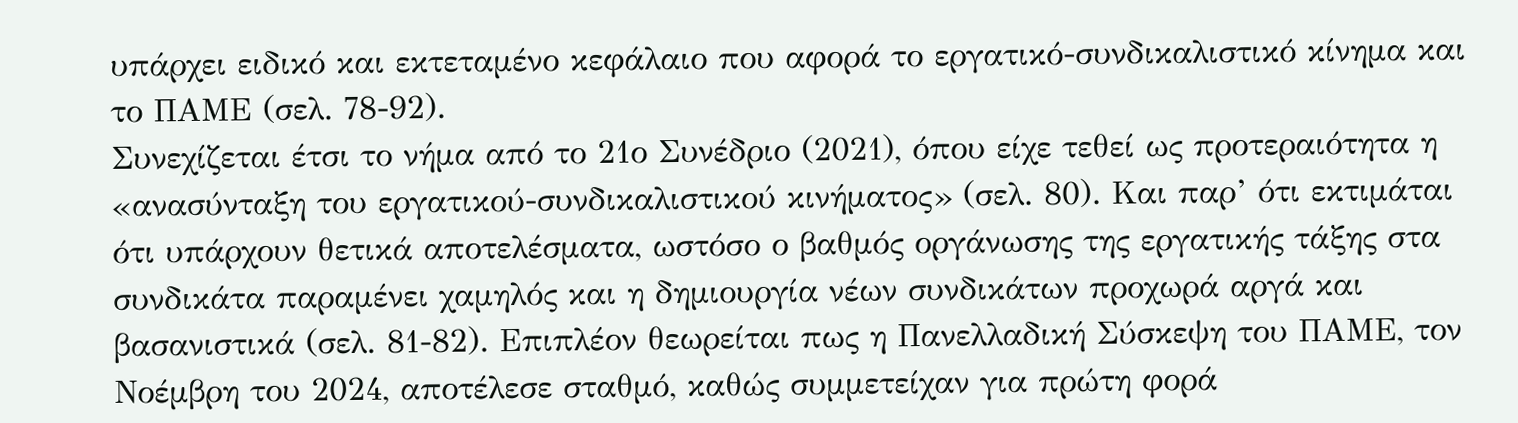υπάρχει ειδικό και εκτεταμένο κεφάλαιο που αφορά το εργατικό-συνδικαλιστικό κίνημα και το ΠΑΜΕ (σελ. 78-92).
Συνεχίζεται έτσι το νήμα από το 21ο Συνέδριο (2021), όπου είχε τεθεί ως προτεραιότητα η «ανασύνταξη του εργατικού-συνδικαλιστικού κινήματος» (σελ. 80). Και παρ’ ότι εκτιμάται ότι υπάρχουν θετικά αποτελέσματα, ωστόσο ο βαθμός οργάνωσης της εργατικής τάξης στα συνδικάτα παραμένει χαμηλός και η δημιουργία νέων συνδικάτων προχωρά αργά και βασανιστικά (σελ. 81-82). Επιπλέον θεωρείται πως η Πανελλαδική Σύσκεψη του ΠΑΜΕ, τον Νοέμβρη του 2024, αποτέλεσε σταθμό, καθώς συμμετείχαν για πρώτη φορά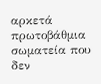αρκετά πρωτοβάθμια σωματεία που δεν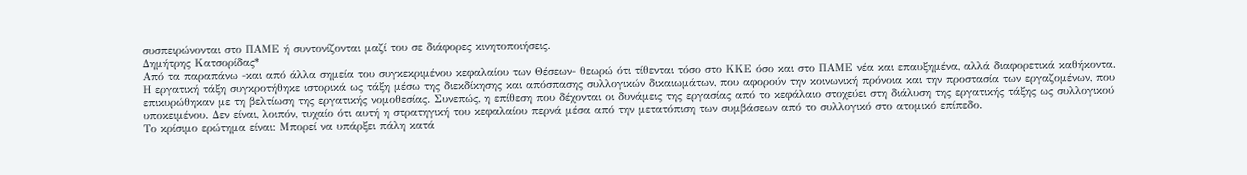συσπειρώνονται στο ΠΑΜΕ ή συντονίζονται μαζί του σε διάφορες κινητοποιήσεις.
Δημήτρης Κατσορίδας*
Από τα παραπάνω -και από άλλα σημεία του συγκεκριμένου κεφαλαίου των Θέσεων- θεωρώ ότι τίθενται τόσο στο ΚΚΕ όσο και στο ΠΑΜΕ νέα και επαυξημένα, αλλά διαφορετικά καθήκοντα.
Η εργατική τάξη συγκροτήθηκε ιστορικά ως τάξη μέσω της διεκδίκησης και απόσπασης συλλογικών δικαιωμάτων, που αφορούν την κοινωνική πρόνοια και την προστασία των εργαζομένων, που επικυρώθηκαν με τη βελτίωση της εργατικής νομοθεσίας. Συνεπώς, η επίθεση που δέχονται οι δυνάμεις της εργασίας από το κεφάλαιο στοχεύει στη διάλυση της εργατικής τάξης ως συλλογικού υποκειμένου. Δεν είναι, λοιπόν, τυχαίο ότι αυτή η στρατηγική του κεφαλαίου περνά μέσα από την μετατόπιση των συμβάσεων από το συλλογικό στο ατομικό επίπεδο.
Το κρίσιμο ερώτημα είναι: Μπορεί να υπάρξει πάλη κατά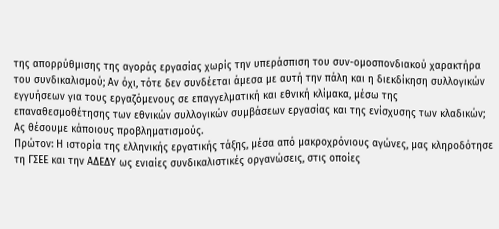της απορρύθμισης της αγοράς εργασίας χωρίς την υπεράσπιση του συν-ομοσπονδιακού χαρακτήρα του συνδικαλισμού; Αν όχι, τότε δεν συνδέεται άμεσα με αυτή την πάλη και η διεκδίκηση συλλογικών εγγυήσεων για τους εργαζόμενους σε επαγγελματική και εθνική κλίμακα, μέσω της επαναθεσμοθέτησης των εθνικών συλλογικών συμβάσεων εργασίας και της ενίσχυσης των κλαδικών;
Ας θέσουμε κάποιους προβληματισμούς.
Πρώτον: Η ιστορία της ελληνικής εργατικής τάξης, μέσα από μακροχρόνιους αγώνες, μας κληροδότησε τη ΓΣΕΕ και την ΑΔΕΔΥ ως ενιαίες συνδικαλιστικές οργανώσεις, στις οποίες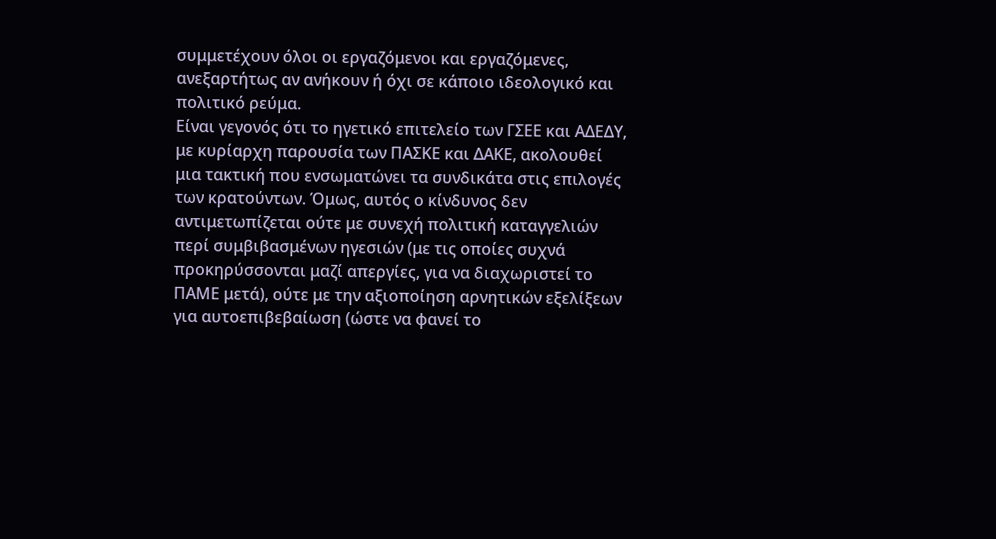συμμετέχουν όλοι οι εργαζόμενοι και εργαζόμενες, ανεξαρτήτως αν ανήκουν ή όχι σε κάποιο ιδεολογικό και πολιτικό ρεύμα.
Είναι γεγονός ότι το ηγετικό επιτελείο των ΓΣΕΕ και ΑΔΕΔΥ, με κυρίαρχη παρουσία των ΠΑΣΚΕ και ΔΑΚΕ, ακολουθεί μια τακτική που ενσωματώνει τα συνδικάτα στις επιλογές των κρατούντων. Όμως, αυτός ο κίνδυνος δεν αντιμετωπίζεται ούτε με συνεχή πολιτική καταγγελιών περί συμβιβασμένων ηγεσιών (με τις οποίες συχνά προκηρύσσονται μαζί απεργίες, για να διαχωριστεί το ΠΑΜΕ μετά), ούτε με την αξιοποίηση αρνητικών εξελίξεων για αυτοεπιβεβαίωση (ώστε να φανεί το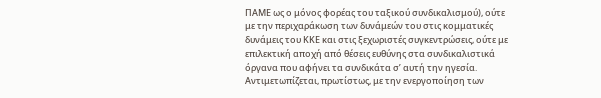ΠΑΜΕ ως ο μόνος φορέας του ταξικού συνδικαλισμού), ούτε με την περιχαράκωση των δυνάμεών του στις κομματικές δυνάμεις του ΚΚΕ και στις ξεχωριστές συγκεντρώσεις, ούτε με επιλεκτική αποχή από θέσεις ευθύνης στα συνδικαλιστικά όργανα που αφήνει τα συνδικάτα σ’ αυτή την ηγεσία. Αντιμετωπίζεται, πρωτίστως, με την ενεργοποίηση των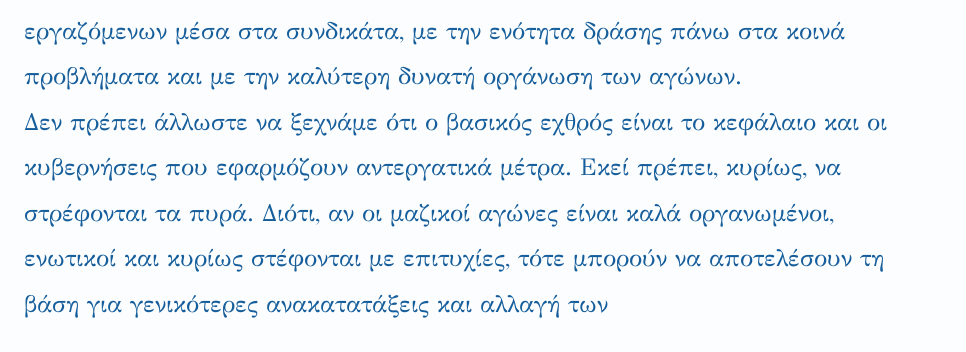εργαζόμενων μέσα στα συνδικάτα, με την ενότητα δράσης πάνω στα κοινά προβλήματα και με την καλύτερη δυνατή οργάνωση των αγώνων.
Δεν πρέπει άλλωστε να ξεχνάμε ότι ο βασικός εχθρός είναι το κεφάλαιο και οι κυβερνήσεις που εφαρμόζουν αντεργατικά μέτρα. Εκεί πρέπει, κυρίως, να στρέφονται τα πυρά. Διότι, αν οι μαζικοί αγώνες είναι καλά οργανωμένοι, ενωτικοί και κυρίως στέφονται με επιτυχίες, τότε μπορούν να αποτελέσουν τη βάση για γενικότερες ανακατατάξεις και αλλαγή των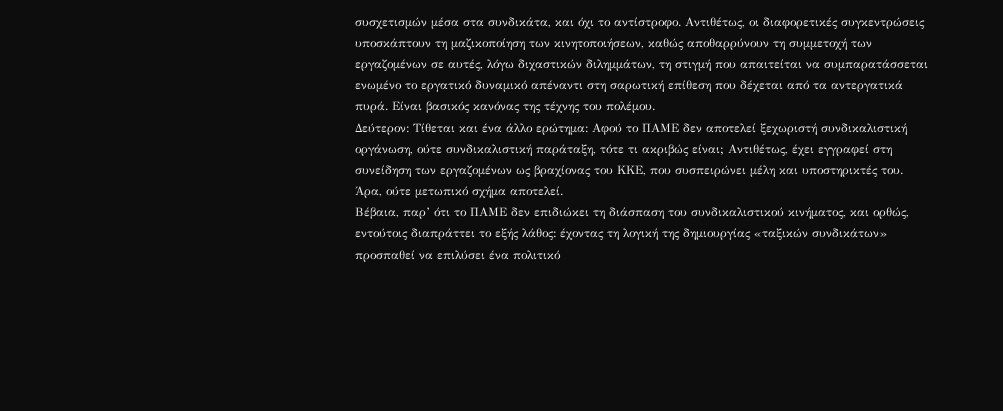συσχετισμών μέσα στα συνδικάτα, και όχι το αντίστροφο. Αντιθέτως, οι διαφορετικές συγκεντρώσεις υποσκάπτουν τη μαζικοποίηση των κινητοποιήσεων, καθώς αποθαρρύνουν τη συμμετοχή των εργαζομένων σε αυτές, λόγω διχαστικών διλημμάτων, τη στιγμή που απαιτείται να συμπαρατάσσεται ενωμένο το εργατικό δυναμικό απέναντι στη σαρωτική επίθεση που δέχεται από τα αντεργατικά πυρά. Είναι βασικός κανόνας της τέχνης του πολέμου.
Δεύτερον: Τίθεται και ένα άλλο ερώτημα: Αφού το ΠΑΜΕ δεν αποτελεί ξεχωριστή συνδικαλιστική οργάνωση, ούτε συνδικαλιστική παράταξη, τότε τι ακριβώς είναι; Αντιθέτως, έχει εγγραφεί στη συνείδηση των εργαζομένων ως βραχίονας του ΚΚΕ, που συσπειρώνει μέλη και υποστηρικτές του. Άρα, ούτε μετωπικό σχήμα αποτελεί.
Βέβαια, παρ’ ότι το ΠΑΜΕ δεν επιδιώκει τη διάσπαση του συνδικαλιστικού κινήματος, και ορθώς, εντούτοις διαπράττει το εξής λάθος: έχοντας τη λογική της δημιουργίας «ταξικών συνδικάτων» προσπαθεί να επιλύσει ένα πολιτικό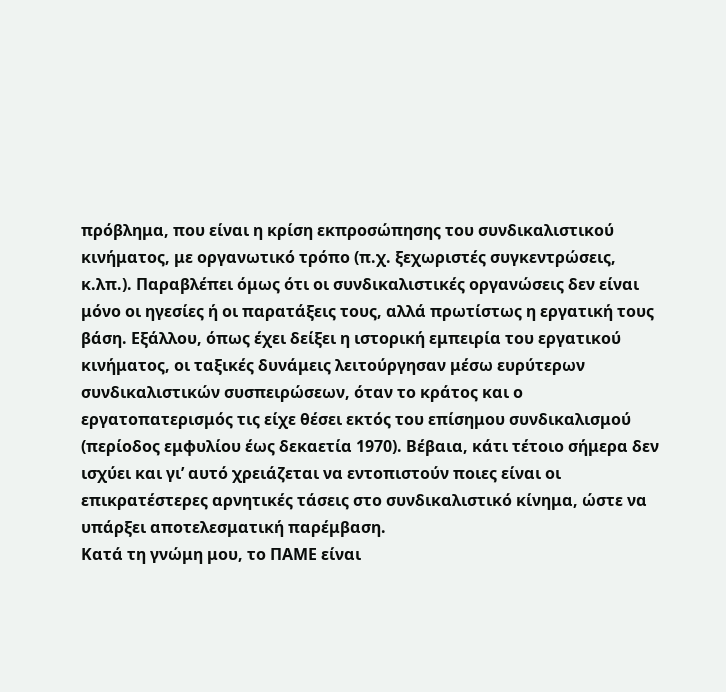πρόβλημα, που είναι η κρίση εκπροσώπησης του συνδικαλιστικού κινήματος, με οργανωτικό τρόπο (π.χ. ξεχωριστές συγκεντρώσεις, κ.λπ.). Παραβλέπει όμως ότι οι συνδικαλιστικές οργανώσεις δεν είναι μόνο οι ηγεσίες ή οι παρατάξεις τους, αλλά πρωτίστως η εργατική τους βάση. Εξάλλου, όπως έχει δείξει η ιστορική εμπειρία του εργατικού κινήματος, οι ταξικές δυνάμεις λειτούργησαν μέσω ευρύτερων συνδικαλιστικών συσπειρώσεων, όταν το κράτος και ο εργατοπατερισμός τις είχε θέσει εκτός του επίσημου συνδικαλισμού (περίοδος εμφυλίου έως δεκαετία 1970). Βέβαια, κάτι τέτοιο σήμερα δεν ισχύει και γι’ αυτό χρειάζεται να εντοπιστούν ποιες είναι οι επικρατέστερες αρνητικές τάσεις στο συνδικαλιστικό κίνημα, ώστε να υπάρξει αποτελεσματική παρέμβαση.
Κατά τη γνώμη μου, το ΠΑΜΕ είναι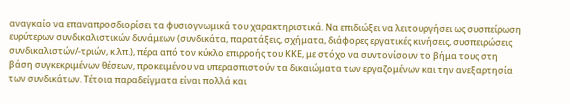αναγκαίο να επαναπροσδιορίσει τα φυσιογνωμικά του χαρακτηριστικά. Να επιδιώξει να λειτουργήσει ως συσπείρωση ευρύτερων συνδικαλιστικών δυνάμεων (συνδικάτα, παρατάξεις, σχήματα, διάφορες εργατικές κινήσεις, συσπειρώσεις συνδικαλιστών/-τριών, κ.λπ.), πέρα από τον κύκλο επιρροής του ΚΚΕ, με στόχο να συντονίσουν το βήμα τους στη βάση συγκεκριμένων θέσεων, προκειμένου να υπερασπιστούν τα δικαιώματα των εργαζομένων και την ανεξαρτησία των συνδικάτων. Τέτοια παραδείγματα είναι πολλά και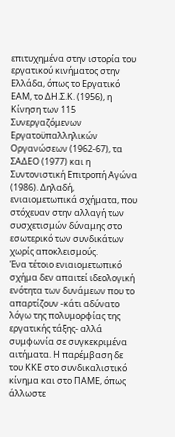επιτυχημένα στην ιστορία του εργατικού κινήματος στην Ελλάδα, όπως το Εργατικό ΕΑΜ, το ΔΗ.Σ.Κ. (1956), η Κίνηση των 115 Συνεργαζόμενων Εργατοϋπαλληλικών Οργανώσεων (1962-67), τα ΣΑΔΕΟ (1977) και η Συντονιστική Επιτροπή Αγώνα (1986). Δηλαδή, ενιαιομετωπικά σχήματα, που στόχευαν στην αλλαγή των συσχετισμών δύναμης στο εσωτερικό των συνδικάτων χωρίς αποκλεισμούς.
Ένα τέτοιο ενιαιομετωπικό σχήμα δεν απαιτεί ιδεολογική ενότητα των δυνάμεων που το απαρτίζουν -κάτι αδύνατο λόγω της πολυμορφίας της εργατικής τάξης- αλλά συμφωνία σε συγκεκριμένα αιτήματα. Η παρέμβαση δε του ΚΚΕ στο συνδικαλιστικό κίνημα και στο ΠΑΜΕ, όπως άλλωστε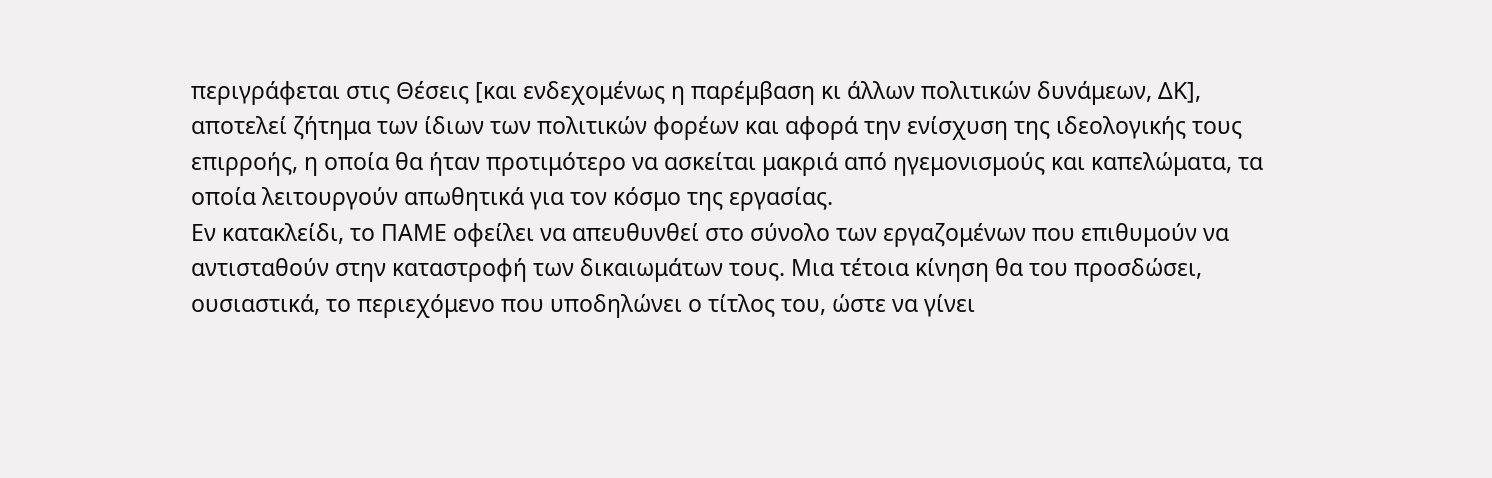περιγράφεται στις Θέσεις [και ενδεχομένως η παρέμβαση κι άλλων πολιτικών δυνάμεων, ΔΚ], αποτελεί ζήτημα των ίδιων των πολιτικών φορέων και αφορά την ενίσχυση της ιδεολογικής τους επιρροής, η οποία θα ήταν προτιμότερο να ασκείται μακριά από ηγεμονισμούς και καπελώματα, τα οποία λειτουργούν απωθητικά για τον κόσμο της εργασίας.
Εν κατακλείδι, το ΠΑΜΕ οφείλει να απευθυνθεί στο σύνολο των εργαζομένων που επιθυμούν να αντισταθούν στην καταστροφή των δικαιωμάτων τους. Μια τέτοια κίνηση θα του προσδώσει, ουσιαστικά, το περιεχόμενο που υποδηλώνει ο τίτλος του, ώστε να γίνει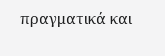πραγματικά και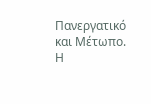Πανεργατικό και Μέτωπο. Η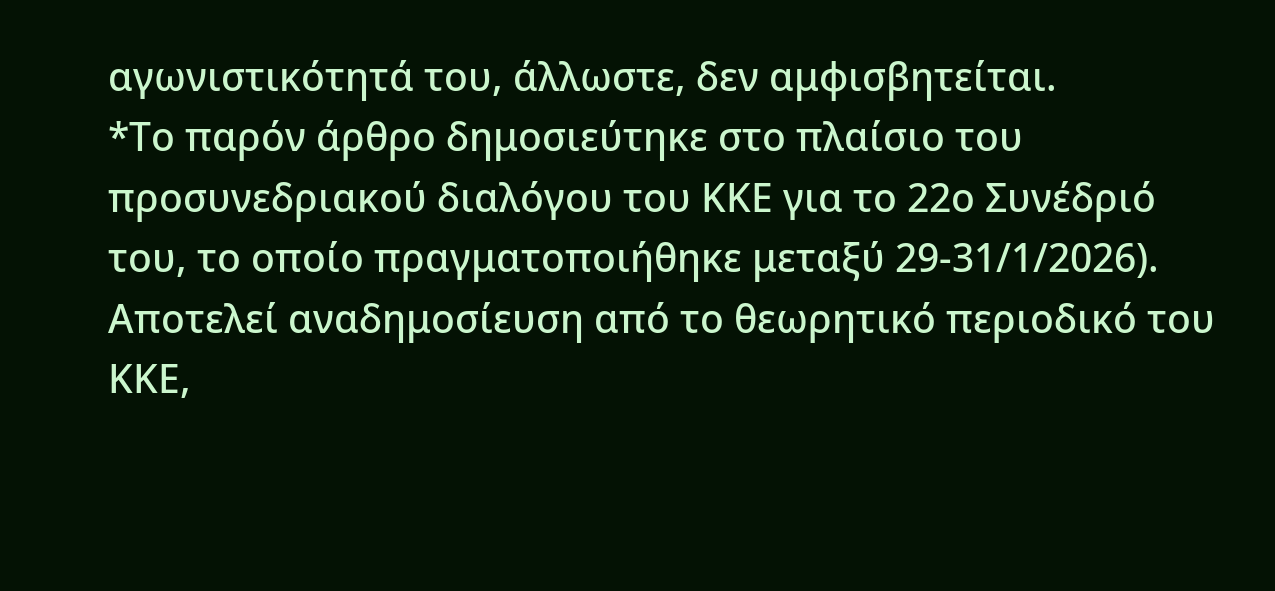αγωνιστικότητά του, άλλωστε, δεν αμφισβητείται.
*Το παρόν άρθρο δημοσιεύτηκε στο πλαίσιο του προσυνεδριακού διαλόγου του ΚΚΕ για το 22ο Συνέδριό του, το οποίο πραγματοποιήθηκε μεταξύ 29-31/1/2026). Αποτελεί αναδημοσίευση από το θεωρητικό περιοδικό του ΚΚΕ,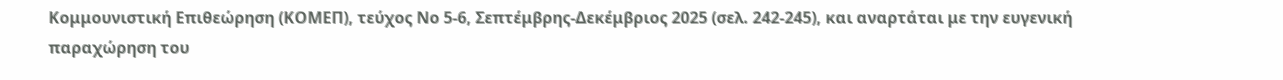Κομμουνιστική Επιθεώρηση (ΚΟΜΕΠ), τεύχος Νο 5-6, Σεπτέμβρης-Δεκέμβριος 2025 (σελ. 242-245), και αναρτάται με την ευγενική παραχώρηση του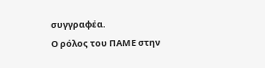συγγραφέα.
Ο ρόλος του ΠΑΜΕ στην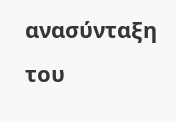ανασύνταξη του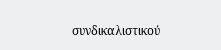συνδικαλιστικού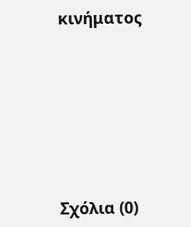κινήματος









Σχόλια (0)